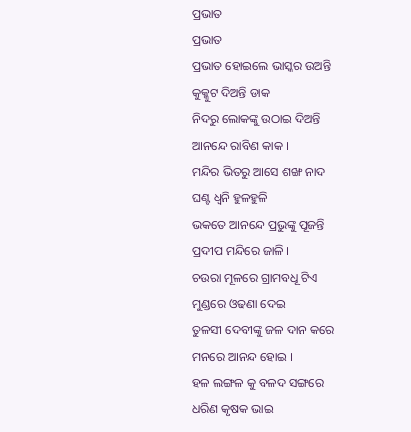ପ୍ରଭାତ
ପ୍ରଭାତ
ପ୍ରଭାତ ହୋଇଲେ ଭାସ୍କର ଉଅନ୍ତି
କୁକ୍କୁଟ ଦିଅନ୍ତି ଡାକ
ନିଦରୁ ଲୋକଙ୍କୁ ଉଠାଇ ଦିଅନ୍ତି
ଆନନ୍ଦେ ରାବିଣ କାକ ।
ମନ୍ଦିର ଭିତରୁ ଆସେ ଶଙ୍ଖ ନାଦ
ଘଣ୍ଟ ଧ୍ୱନି ହୁଳହୁଳି
ଭକତେ ଆନନ୍ଦେ ପ୍ରଭୁଙ୍କୁ ପୂଜନ୍ତି
ପ୍ରଦୀପ ମନ୍ଦିରେ ଜାଳି ।
ଚଉରା ମୂଳରେ ଗ୍ରାମବଧୂ ଟିଏ
ମୁଣ୍ଡରେ ଓଢଣା ଦେଇ
ତୁଳସୀ ଦେବୀଙ୍କୁ ଜଳ ଦାନ କରେ
ମନରେ ଆନନ୍ଦ ହୋଇ ।
ହଳ ଲଙ୍ଗଳ କୁ ବଳଦ ସଙ୍ଗରେ
ଧରିଣ କୃଷକ ଭାଇ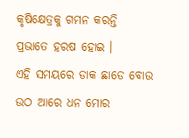କୃଷିକ୍ଷେତ୍ରକୁ ଗମନ କରନ୍ତି
ପ୍ରଭାତେ ହରଷ ହୋଇ ।
ଏହି ସମୟରେ ଡାକ ଛାଡେ ବୋଉ
ଉଠ ଆରେ ଧନ ମୋର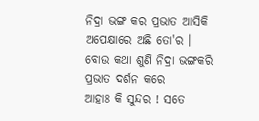ନିଦ୍ରା ଭଙ୍ଗ କର ପ୍ରଭାତ ଆସିକି
ଅପେକ୍ଷାରେ ଅଛି ତୋ'ର ।
ବୋଉ କଥା ଶୁଣି ନିଦ୍ରା ଭଙ୍ଗକରି
ପ୍ରଭାତ ଦର୍ଶନ କରେ
ଆହାଃ କି ସୁନ୍ଦର ! ସତେ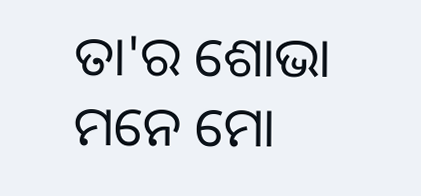ତା'ର ଶୋଭା
ମନେ ମୋ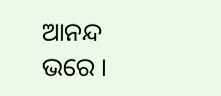ଆନନ୍ଦ ଭରେ ।